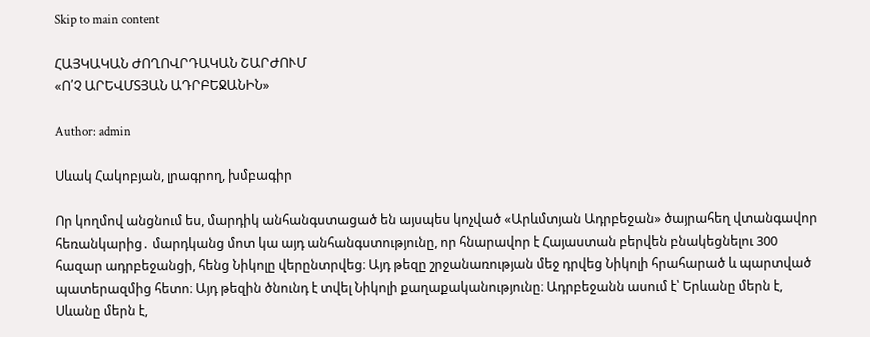Skip to main content

ՀԱՅԿԱԿԱՆ ԺՈՂՈՎՐԴԱԿԱՆ ՇԱՐԺՈՒՄ
«Ո՛Չ ԱՐԵՎՄՏՅԱՆ ԱԴՐԲԵՋԱՆԻՆ»

Author: admin

Սևակ Հակոբյան, լրագրող, խմբագիր

Որ կողմով անցնում ես, մարդիկ անհանգստացած են այսպես կոչված «Արևմտյան Ադրբեջան» ծայրահեղ վտանգավոր հեռանկարից․ մարդկանց մոտ կա այդ անհանգստությունը, որ հնարավոր է Հայաստան բերվեն բնակեցնելու 300 հազար ադրբեջանցի, հենց Նիկոլը վերընտրվեց։ Այդ թեզը շրջանառության մեջ դրվեց Նիկոլի հրահարած և պարտված պատերազմից հետո։ Այդ թեզին ծնունդ է տվել Նիկոլի քաղաքականությունը։ Ադրբեջանն ասում է՝ Երևանը մերն է, Սևանը մերն է,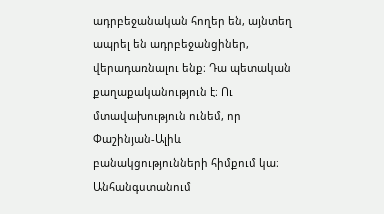ադրբեջանական հողեր են, այնտեղ ապրել են ադրբեջանցիներ, վերադառնալու ենք։ Դա պետական քաղաքականություն է։ Ու մտավախություն ունեմ, որ Փաշինյան-Ալիև բանակցությունների հիմքում կա։ Անհանգստանում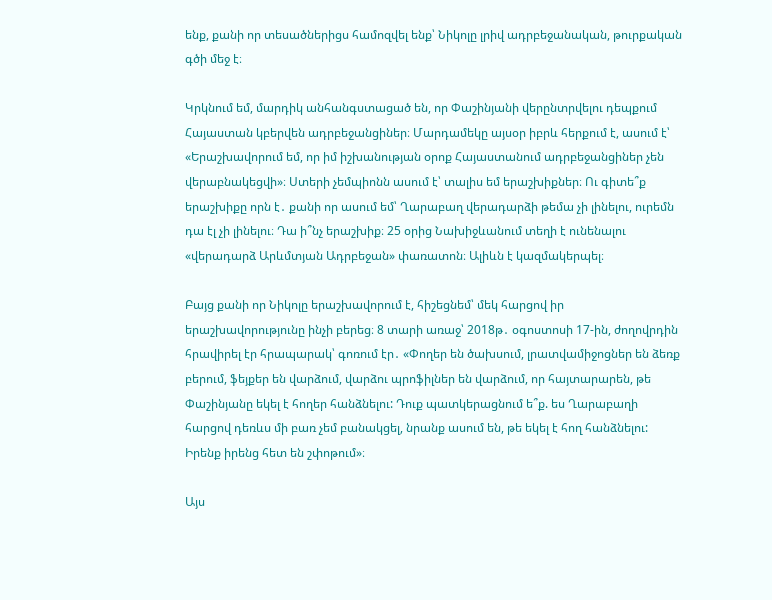ենք, քանի որ տեսածներիցս համոզվել ենք՝ Նիկոլը լրիվ ադրբեջանական, թուրքական գծի մեջ է։

Կրկնում եմ, մարդիկ անհանգստացած են, որ Փաշինյանի վերընտրվելու դեպքում Հայաստան կբերվեն ադրբեջանցիներ։ Մարդամեկը այսօր իբրև հերքում է, ասում է՝ «Երաշխավորում եմ, որ իմ իշխանության օրոք Հայաստանում ադրբեջանցիներ չեն վերաբնակեցվի»։ Ստերի չեմպիոնն ասում է՝ տալիս եմ երաշխիքներ։ Ու գիտե՞ք երաշխիքը որն է․ քանի որ ասում եմ՝ Ղարաբաղ վերադարձի թեմա չի լինելու, ուրեմն դա էլ չի լինելու։ Դա ի՞նչ երաշխիք։ 25 օրից Նախիջևանում տեղի է ունենալու «վերադարձ Արևմտյան Ադրբեջան» փառատոն։ Ալիևն է կազմակերպել։

Բայց քանի որ Նիկոլը երաշխավորում է, հիշեցնեմ՝ մեկ հարցով իր երաշխավորությունը ինչի բերեց։ 8 տարի առաջ՝ 2018թ․ օգոստոսի 17-ին, ժողովրդին հրավիրել էր հրապարակ՝ գոռում էր․ «Փողեր են ծախսում, լրատվամիջոցներ են ձեռք բերում, ֆեյքեր են վարձում, վարձու պրոֆիլներ են վարձում, որ հայտարարեն, թե Փաշինյանը եկել է հողեր հանձնելու: Դուք պատկերացնում ե՞ք. ես Ղարաբաղի հարցով դեռևս մի բառ չեմ բանակցել, նրանք ասում են, թե եկել է հող հանձնելու: Իրենք իրենց հետ են շփոթում»։

Այս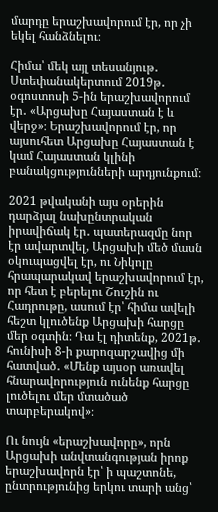մարդը երաշխավորում էր, որ չի եկել հանձնելու։

Հիմա՝ մեկ այլ տեսանյութ․ Ստեփանակերտում 2019թ․ օգոստոսի 5-ին երաշխավորում էր․ «Արցախը Հայաստան է և վերջ»։ Երաշխավորում էր, որ այսուհետ Արցախը Հայաստան է կամ Հայաստան կլինի բանակցությունների արդյունքում։

2021 թվականի այս օրերին դարձյալ նախընտրական իրավիճակ էր․ պատերազմը նոր էր ավարտվել, Արցախի մեծ մասն օկուպացվել էր, ու Նիկոլը հրապարակավ երաշխավորում էր, որ հետ է բերելու Շուշին ու Հադրութը, ասում էր՝ հիմա ավելի հեշտ կլուծենք Արցախի հարցը մեր օգտին։ Դա էլ դիտենք, 2021թ․ հունիսի 8-ի քարոզարշավից մի հատված․ «Մենք այսօր առավել հնարավորություն ունենք հարցը լուծելու մեր մտածած տարբերակով»։

Ու նույն «երաշխավորը», որն Արցախի անվտանգության իրոք երաշխավորն էր՝ ի պաշտոնե, ընտրությունից երկու տարի անց՝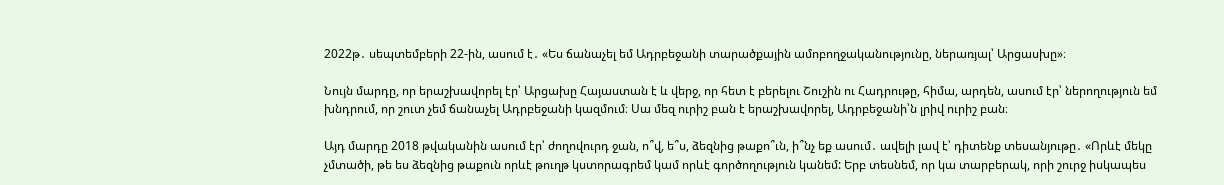2022թ․ սեպտեմբերի 22-ին, ասում է․ «Ես ճանաչել եմ Ադրբեջանի տարածքային ամոբողջականությունը, ներառյալ՝ Արցասխը»։

Նույն մարդը, որ երաշխավորել էր՝ Արցախը Հայաստան է և վերջ, որ հետ է բերելու Շուշին ու Հադրութը, հիմա, արդեն, ասում էր՝ ներողություն եմ խնդրում, որ շուտ չեմ ճանաչել Ադրբեջանի կազմում։ Սա մեզ ուրիշ բան է երաշխավորել, Ադրբեջանի՝ն լրիվ ուրիշ բան։

Այդ մարդը 2018 թվականին ասում էր՝ ժողովուրդ ջան, ո՞վ, ե՞ս, ձեզնից թաքո՞ւն, ի՞նչ եք ասում․ ավելի լավ է՝ դիտենք տեսանյութը․ «Որևէ մեկը չմտածի, թե ես ձեզնից թաքուն որևէ թուղթ կստորագրեմ կամ որևէ գործողություն կանեմ: Երբ տեսնեմ, որ կա տարբերակ, որի շուրջ իսկապես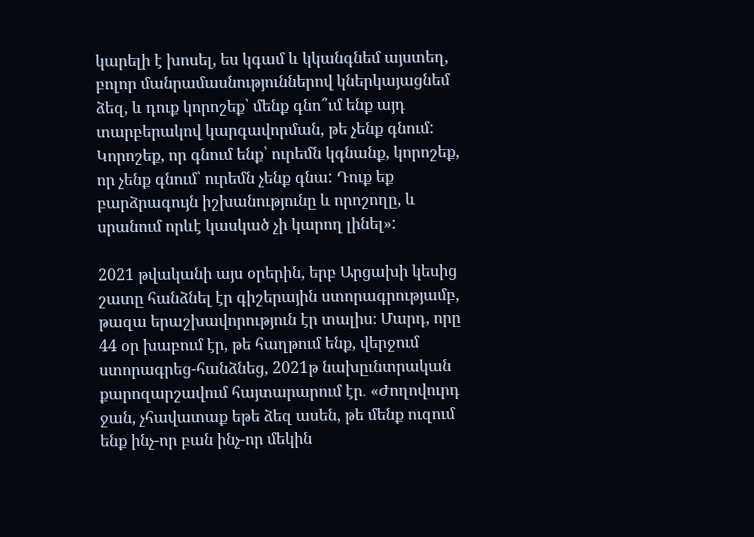կարելի է խոսել, ես կգամ և կկանգնեմ այստեղ, բոլոր մանրամասնություններով կներկայացնեմ ձեզ, և դուք կորոշեք՝ մենք գնո՞ւմ ենք այդ տարբերակով կարգավորման, թե չենք գնում: Կորոշեք, որ գնում ենք՝ ուրեմն կգնանք, կորոշեք, որ չենք գնում՝ ուրեմն չենք գնա: Դուք եք բարձրագույն իշխանությունը և որոշողը, և սրանում որևէ կասկած չի կարող լինել»:

2021 թվականի այս օրերին, երբ Արցախի կեսից շատը հանձնել էր գիշերային ստորագրությամբ, թազա երաշխավորություն էր տալիս։ Մարդ, որը 44 օր խաբում էր, թե հաղթում ենք, վերջում ստորագրեց-հանձնեց, 2021թ նախըւնտրական քարոզարշավում հայտարարում էր․ «Ժողովուրդ ջան, չհավատաք եթե ձեզ ասեն, թե մենք ուզում ենք ինչ-որ բան ինչ-որ մեկին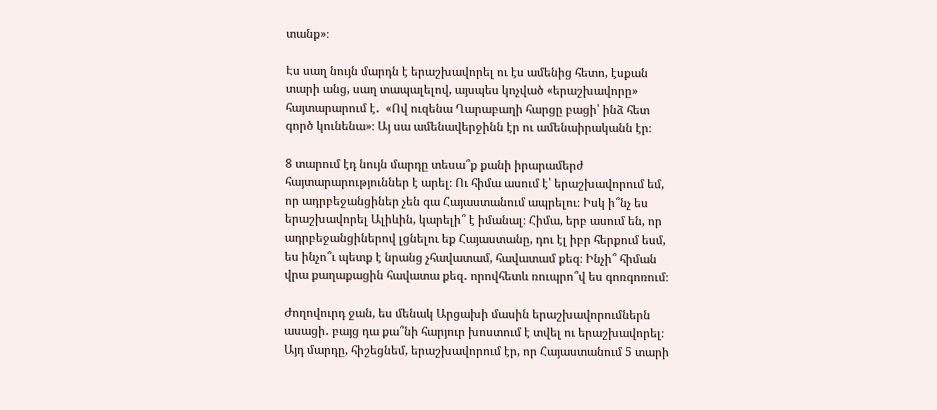տանք»։

Էս սաղ նույն մարդն է երաշխավորել ու էս ամենից հետո, էսքան տարի անց, սաղ տապալելով, այսպես կոչված «երաշխավորը» հայտարարում է․  «Ով ուզենա Ղարաբաղի հարցը բացի՝ ինձ հետ գործ կունենա»։ Այ սա ամենավերջինն էր ու ամենաիրականն էր։

8 տարում էդ նույն մարդը տեսա՞ք քանի իրարամերժ հայտարարություններ է արել։ Ու հիմա ասում է՝ երաշխավորում եմ, որ ադրբեջանցիներ չեն գա Հայաստանում ապրելու։ Իսկ ի՞նչ ես երաշխավորել Ալիևին, կարելի՞ է իմանալ։ Հիմա, երբ ասում են, որ ադրբեջանցիներով լցնելու եք Հայաստանը, դու էլ իբր հերքում եսմ, ես ինչո՞ւ պետք է նրանց չհավատամ, հավատամ քեզ։ Ինչի՞ հիման վրա քաղաքացին հավատա քեզ․ որովհետև ռուպրո՞վ ես գոռգոռում։

Ժողովուրդ ջան, ես մենակ Արցախի մասին երաշխավորումներն ասացի․ բայց դա քա՞նի հարյուր խոստում է տվել ու երաշխավորել։ Այդ մարդը, հիշեցնեմ, երաշխավորում էր, որ Հայաստանում 5 տարի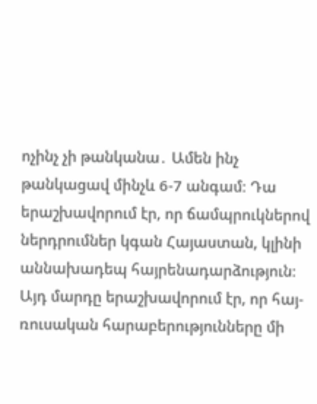ոչինչ չի թանկանա․ Ամեն ինչ թանկացավ մինչև 6-7 անգամ։ Դա երաշխավորում էր, որ ճամպրուկներով ներդրումներ կգան Հայաստան, կլինի աննախադեպ հայրենադարձություն։ Այդ մարդը երաշխավորում էր, որ հայ-ռուսական հարաբերությունները մի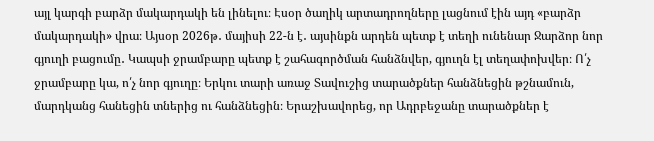այլ կարգի բարձր մակարդակի են լինելու։ Էսօր ծաղիկ արտադրողները լացնում էին այդ «բարձր մակարդակի» վրա։ Այսօր 2026թ․ մայիսի 22-ն է․ այսինքն արդեն պետք է տեղի ունենար Ջարձոր նոր գյուղի բացումը․ Կապսի ջրամբարը պետք է շահագործման հանձնվեր, գյուղն էլ տեղափոխվեր։ Ո՛չ ջրամբարը կա, ո՛չ նոր գյուղը։ Երկու տարի առաջ Տավուշից տարածքներ հանձնեցին թշնամուն, մարդկանց հանեցին տներից ու հանձնեցին։ Երաշխավորեց, որ Ադրբեջանը տարածքներ է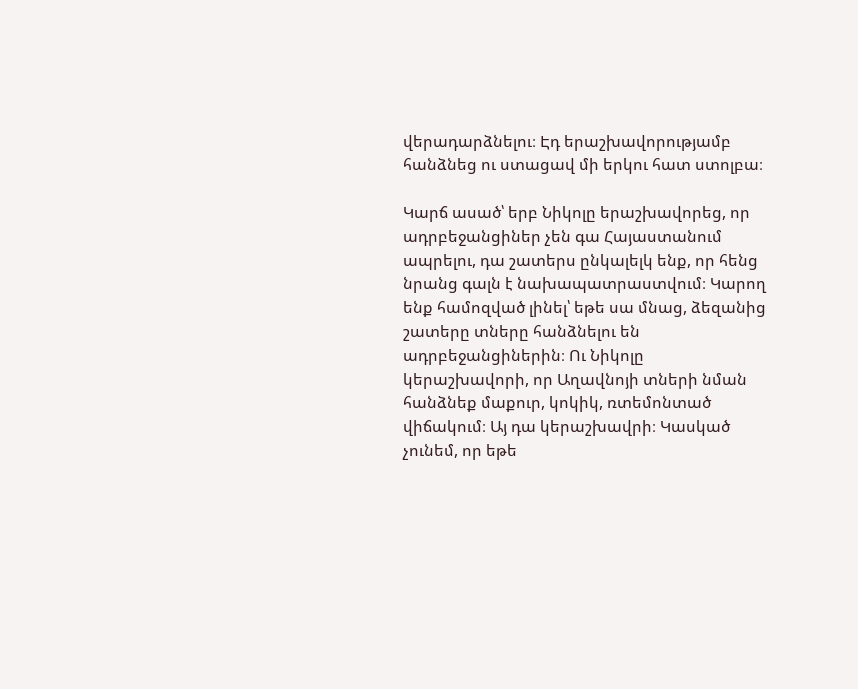վերադարձնելու։ Էդ երաշխավորությամբ հանձնեց ու ստացավ մի երկու հատ ստոլբա։

Կարճ ասած՝ երբ Նիկոլը երաշխավորեց, որ ադրբեջանցիներ չեն գա Հայաստանում ապրելու, դա շատերս ընկալելկ ենք, որ հենց նրանց գալն է նախապատրաստվում։ Կարող ենք համոզված լինել՝ եթե սա մնաց, ձեզանից շատերը տները հանձնելու են ադրբեջանցիներին։ Ու Նիկոլը կերաշխավորի, որ Աղավնոյի տների նման հանձնեք մաքուր, կոկիկ, ռտեմոնտած վիճակում։ Այ դա կերաշխավրի։ Կասկած չունեմ, որ եթե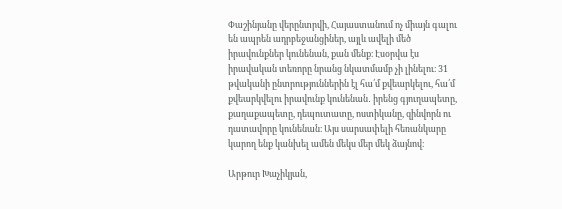Փաշինյանը վերընտրվի, Հայաստանում ոչ միայն գալու են ապրեն ադրբեջանցիներ, այլև ավելի մեծ իրավունքներ կունենան, քան մենք։ Էսօրվա էս իրավական տեռորը նրանց նկատմամբ չի լինելու։ 31 թվականի ընտրություններին էլ հա՛մ քվեարկելու, հա՛մ քվեարկվելու իրավունք կունենան․ իրենց գյուղապետը, քաղաքապետը, դեպուտատը, ոստիկանը, զինվորն ու դատավորը կունենան։ Այս սարսափելի հեռանկարը կարող ենք կանխել ամեն մեկս մեր մեկ ձայնով։

Արթուր Խաչիկյան,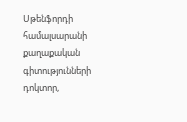Սթենֆորդի համալսարանի քաղաքական գիտությունների դոկտոր,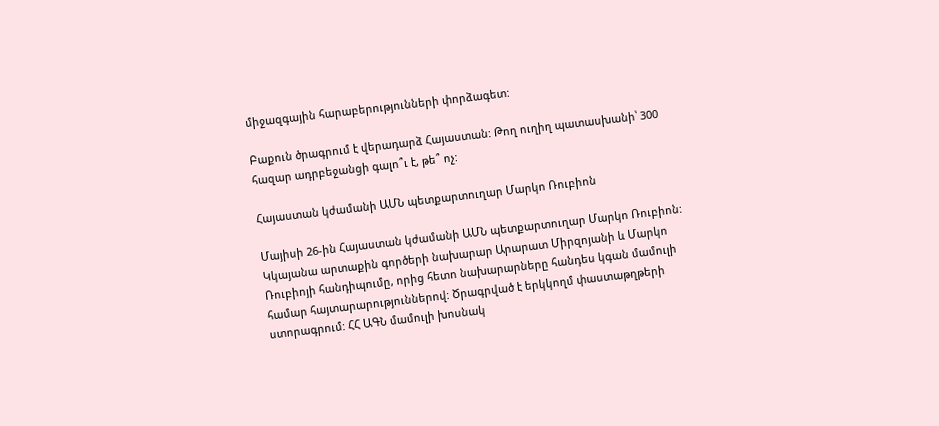միջազգային հարաբերությունների փորձագետ:

Բաքուն ծրագրում է վերադարձ Հայաստան: Թող ուղիղ պատասխանի՝ 300 հազար ադրբեջանցի գալո՞ւ է, թե՞ ոչ:

Հայաստան կժամանի ԱՄՆ պետքարտուղար Մարկո Ռուբիոն

Մայիսի 26-ին Հայաստան կժամանի ԱՄՆ պետքարտուղար Մարկո Ռուբիոն: Կկայանա արտաքին գործերի նախարար Արարատ Միրզոյանի և Մարկո Ռուբիոյի հանդիպումը, որից հետո նախարարները հանդես կգան մամուլի համար հայտարարություններով: Ծրագրված է երկկողմ փաստաթղթերի ստորագրում: ՀՀ ԱԳՆ մամուլի խոսնակ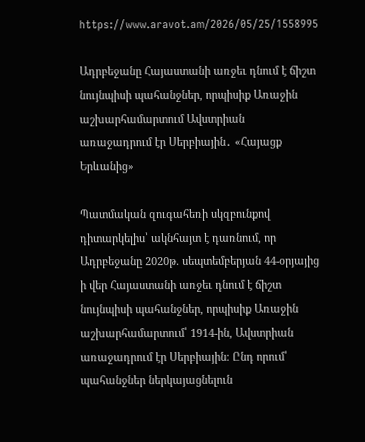https://www.aravot.am/2026/05/25/1558995

Ադրբեջանը Հայաստանի առջեւ դնում է ճիշտ նույնպիսի պահանջներ, որպիսիք Առաջին աշխարհամարտում Ավստրիան առաջադրում էր Սերբիային․ «Հայացք Երևանից»

Պատմական զուգահեռի սկզբունքով դիտարկելիս՝ ակնհայտ է դառնում, որ Ադրբեջանը 2020թ. սեպտեմբերյան 44-օրյայից ի վեր Հայաստանի առջեւ դնում է ճիշտ նույնպիսի պահանջներ, որպիսիք Առաջին աշխարհամարտում՝ 1914-ին, Ավստրիան առաջադրում էր Սերբիային։ Ընդ որում՝ պահանջներ ներկայացնելուն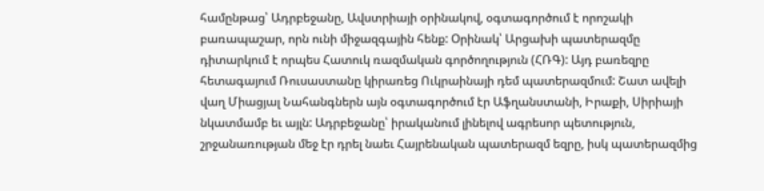համընթաց՝ Ադրբեջանը, Ավստրիայի օրինակով, օգտագործում է որոշակի բառապաշար, որն ունի միջազգային հենք: Օրինակ՝ Արցախի պատերազմը դիտարկում է որպես Հատուկ ռազմական գործողություն (ՀՌԳ): Այդ բառեզրը հետագայում Ռուսաստանը կիրառեց Ուկրաինայի դեմ պատերազմում: Շատ ավելի վաղ Միացյալ Նահանգներն այն օգտագործում էր Աֆղանստանի, Իրաքի, Սիրիայի նկատմամբ եւ այլն: Ադրբեջանը՝ իրականում լինելով ագրեսոր պետություն, շրջանառության մեջ էր դրել նաեւ Հայրենական պատերազմ եզրը, իսկ պատերազմից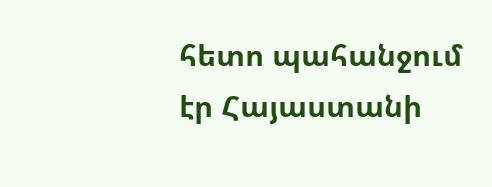հետո պահանջում էր Հայաստանի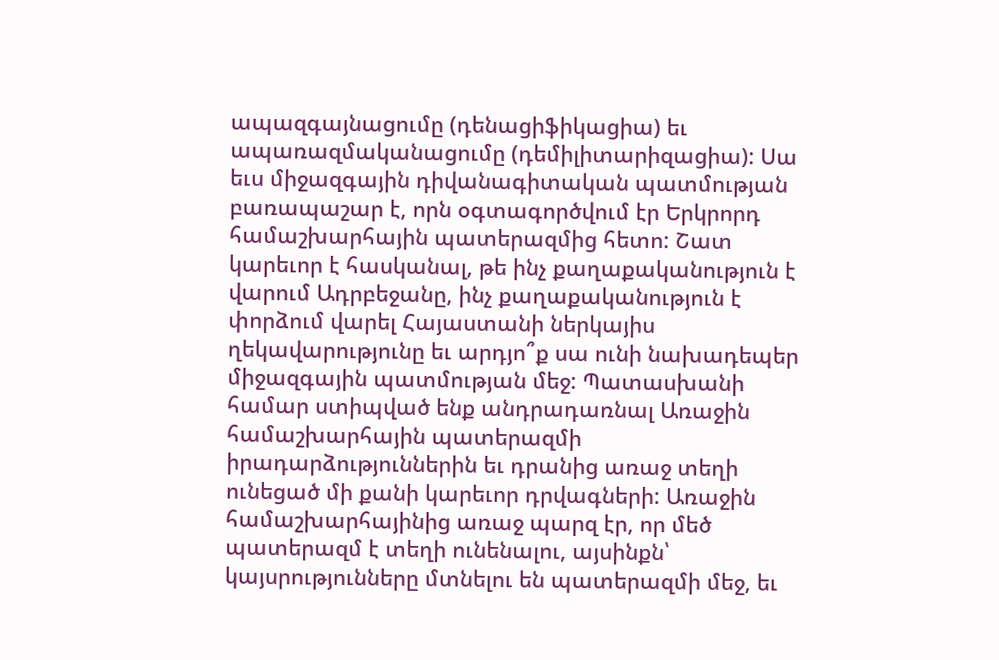ապազգայնացումը (դենացիֆիկացիա) եւ ապառազմականացումը (դեմիլիտարիզացիա): Սա եւս միջազգային դիվանագիտական պատմության բառապաշար է, որն օգտագործվում էր Երկրորդ համաշխարհային պատերազմից հետո: Շատ կարեւոր է հասկանալ, թե ինչ քաղաքականություն է վարում Ադրբեջանը, ինչ քաղաքականություն է փորձում վարել Հայաստանի ներկայիս ղեկավարությունը եւ արդյո՞ք սա ունի նախադեպեր միջազգային պատմության մեջ: Պատասխանի համար ստիպված ենք անդրադառնալ Առաջին համաշխարհային պատերազմի իրադարձություններին եւ դրանից առաջ տեղի ունեցած մի քանի կարեւոր դրվագների: Առաջին համաշխարհայինից առաջ պարզ էր, որ մեծ պատերազմ է տեղի ունենալու, այսինքն՝ կայսրությունները մտնելու են պատերազմի մեջ, եւ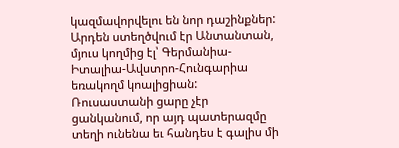կազմավորվելու են նոր դաշինքներ: Արդեն ստեղծվում էր Անտանտան, մյուս կողմից էլ՝ Գերմանիա-Իտալիա-Ավստրո-Հունգարիա եռակողմ կոալիցիան: Ռուսաստանի ցարը չէր ցանկանում, որ այդ պատերազմը տեղի ունենա եւ հանդես է գալիս մի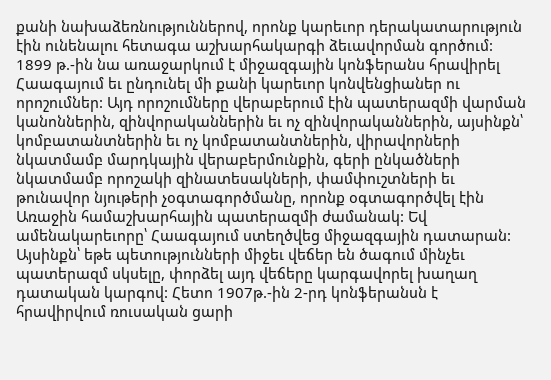քանի նախաձեռնություններով, որոնք կարեւոր դերակատարություն էին ունենալու հետագա աշխարհակարգի ձեւավորման գործում: 1899 թ.-ին նա առաջարկում է միջազգային կոնֆերանս հրավիրել Հաագայում եւ ընդունել մի քանի կարեւոր կոնվենցիաներ ու որոշումներ: Այդ որոշումները վերաբերում էին պատերազմի վարման կանոններին, զինվորականներին եւ ոչ զինվորականներին, այսինքն՝ կոմբատանտներին եւ ոչ կոմբատանտներին, վիրավորների նկատմամբ մարդկային վերաբերմունքին, գերի ընկածների նկատմամբ որոշակի զինատեսակների, փամփուշտների եւ թունավոր նյութերի չօգտագործմանը, որոնք օգտագործվել էին Առաջին համաշխարհային պատերազմի ժամանակ: Եվ ամենակարեւորը՝ Հաագայում ստեղծվեց միջազգային դատարան: Այսինքն՝ եթե պետությունների միջեւ վեճեր են ծագում մինչեւ պատերազմ սկսելը, փորձել այդ վեճերը կարգավորել խաղաղ դատական կարգով: Հետո 1907թ.-ին 2-րդ կոնֆերանսն է հրավիրվում ռուսական ցարի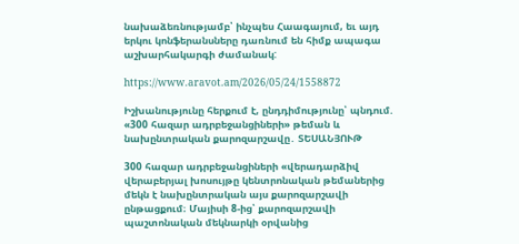նախաձեռնությամբ՝ ինչպես Հաագայում, եւ այդ երկու կոնֆերանսները դառնում են հիմք ապագա աշխարհակարգի ժամանակ:

https://www.aravot.am/2026/05/24/1558872

Իշխանությունը հերքում է, ընդդիմությունը՝ պնդում. «300 հազար ադրբեջանցիների» թեման և նախընտրական քարոզարշավը․ ՏԵՍԱՆՅՈՒԹ

300 հազար ադրբեջանցիների «վերադարձիվ վերաբերյալ խոսույթը կենտրոնական թեմաներից մեկն է նախընտրական այս քարոզարշավի ընթացքում։ Մայիսի 8-ից՝ քարոզարշավի պաշտոնական մեկնարկի օրվանից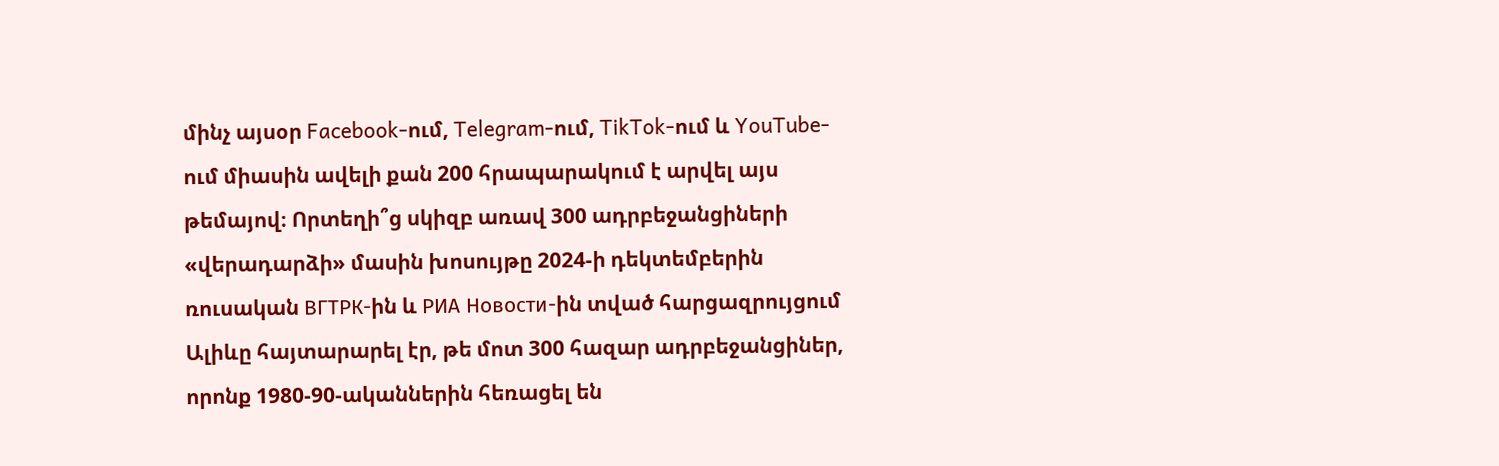մինչ այսօր Facebook-ում, Telegram-ում, TikTok-ում և YouTube-ում միասին ավելի քան 200 հրապարակում է արվել այս թեմայով։ Որտեղի՞ց սկիզբ առավ 300 ադրբեջանցիների «վերադարձի» մասին խոսույթը 2024-ի դեկտեմբերին ռուսական ВГТРК-ին և РИА Новости-ին տված հարցազրույցում Ալիևը հայտարարել էր, թե մոտ 300 հազար ադրբեջանցիներ, որոնք 1980-90-ականներին հեռացել են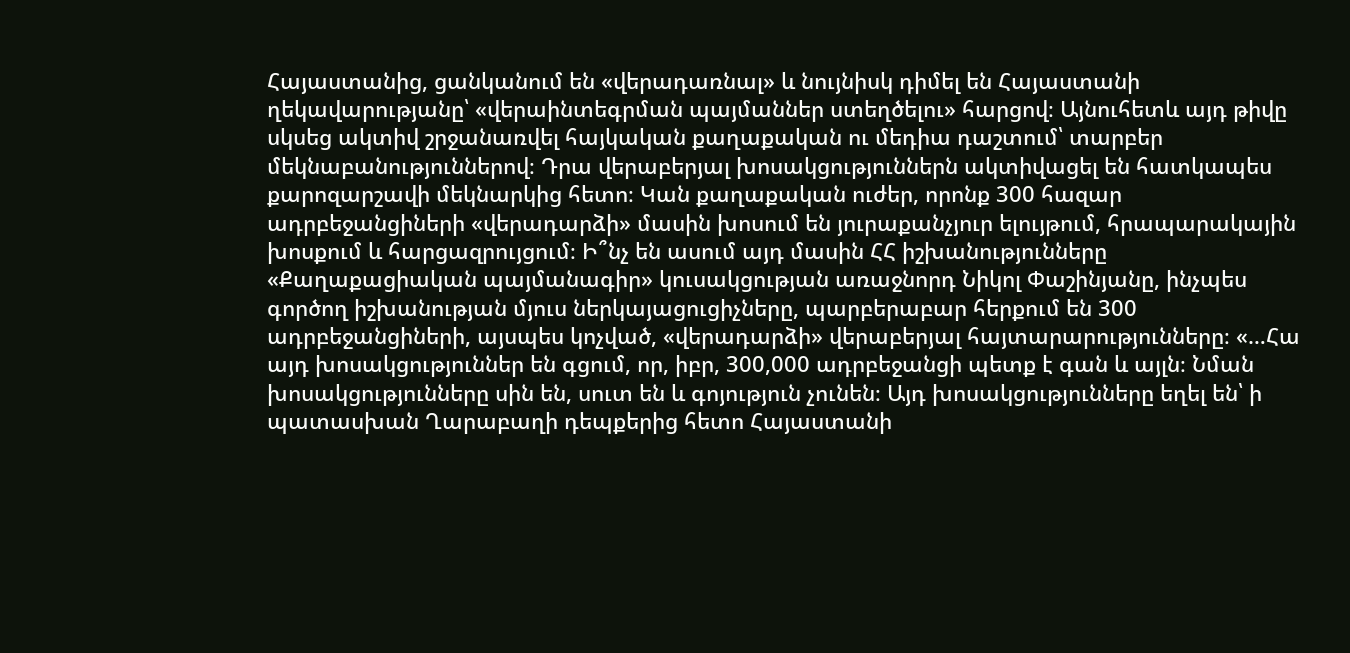Հայաստանից, ցանկանում են «վերադառնալ» և նույնիսկ դիմել են Հայաստանի ղեկավարությանը՝ «վերաինտեգրման պայմաններ ստեղծելու» հարցով։ Այնուհետև այդ թիվը սկսեց ակտիվ շրջանառվել հայկական քաղաքական ու մեդիա դաշտում՝ տարբեր մեկնաբանություններով։ Դրա վերաբերյալ խոսակցություններն ակտիվացել են հատկապես քարոզարշավի մեկնարկից հետո։ Կան քաղաքական ուժեր, որոնք 300 հազար ադրբեջանցիների «վերադարձի» մասին խոսում են յուրաքանչյուր ելույթում, հրապարակային խոսքում և հարցազրույցում։ Ի՞նչ են ասում այդ մասին ՀՀ իշխանությունները «Քաղաքացիական պայմանագիր» կուսակցության առաջնորդ Նիկոլ Փաշինյանը, ինչպես գործող իշխանության մյուս ներկայացուցիչները, պարբերաբար հերքում են 300 ադրբեջանցիների, այսպես կոչված, «վերադարձի» վերաբերյալ հայտարարությունները։ «…Հա այդ խոսակցություններ են գցում, որ, իբր, 300,000 ադրբեջանցի պետք է գան և այլն։ Նման խոսակցությունները սին են, սուտ են և գոյություն չունեն։ Այդ խոսակցությունները եղել են՝ ի պատասխան Ղարաբաղի դեպքերից հետո Հայաստանի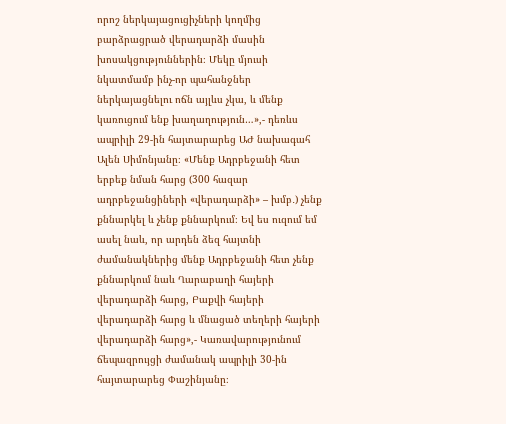որոշ ներկայացուցիչների կողմից բարձրացրած վերադարձի մասին խոսակցություններին։ Մեկը մյուսի նկատմամբ ինչ-որ պահանջներ ներկայացնելու ոճն այլևս չկա, և մենք կառուցում ենք խաղաղություն…»,- դեռևս ապրիլի 29-ին հայտարարեց ԱԺ նախագահ Ալեն Սիմոնյանը։ «Մենք Ադրբեջանի հետ երբեք նման հարց (300 հազար ադրբեջանցիների «վերադարձի» – խմբ․) չենք քննարկել և չենք քննարկում։ Եվ ես ուզում եմ ասել նաև, որ արդեն ձեզ հայտնի ժամանակներից մենք Ադրբեջանի հետ չենք քննարկում նաև Ղարաբաղի հայերի վերադարձի հարց, Բաքվի հայերի վերադարձի հարց և մնացած տեղերի հայերի վերադարձի հարց»,- Կառավարությունում ճեպազրույցի ժամանակ ապրիլի 30-ին հայտարարեց Փաշինյանը։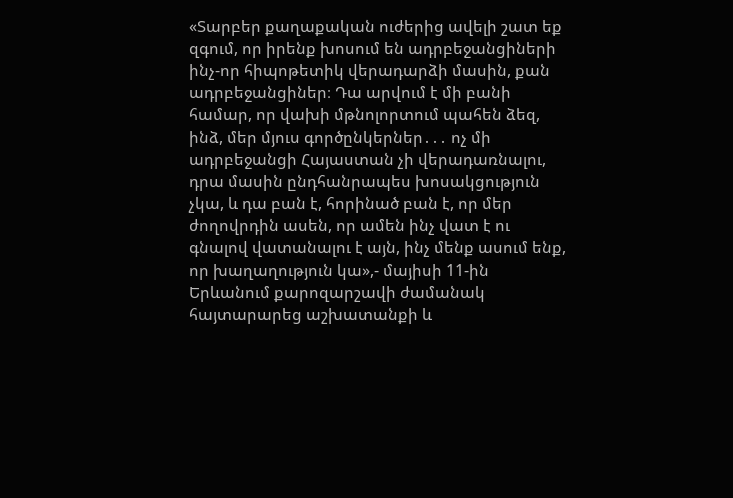«Տարբեր քաղաքական ուժերից ավելի շատ եք զգում, որ իրենք խոսում են ադրբեջանցիների ինչ-որ հիպոթետիկ վերադարձի մասին, քան ադրբեջանցիներ։ Դա արվում է մի բանի համար, որ վախի մթնոլորտում պահեն ձեզ, ինձ, մեր մյուս գործընկերներ․․․ ոչ մի ադրբեջանցի Հայաստան չի վերադառնալու, դրա մասին ընդհանրապես խոսակցություն չկա, և դա բան է, հորինած բան է, որ մեր ժողովրդին ասեն, որ ամեն ինչ վատ է ու գնալով վատանալու է այն, ինչ մենք ասում ենք, որ խաղաղություն կա»,- մայիսի 11-ին Երևանում քարոզարշավի ժամանակ հայտարարեց աշխատանքի և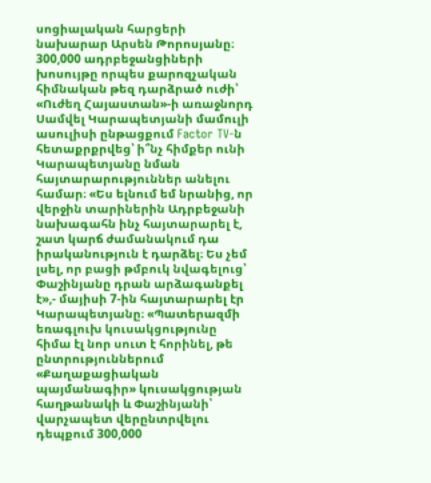սոցիալական հարցերի նախարար Արսեն Թորոսյանը։ 300,000 ադրբեջանցիների խոսույթը որպես քարոզչական հիմնական թեզ դարձրած ուժի՝ «Ուժեղ Հայաստան»-ի առաջնորդ Սամվել Կարապետյանի մամուլի ասուլիսի ընթացքում Factor TV-ն հետաքրքրվեց՝ ի՞նչ հիմքեր ունի Կարապետյանը նման հայտարարություններ անելու համար։ «Ես ելնում եմ նրանից, որ վերջին տարիներին Ադրբեջանի նախագահն ինչ հայտարարել է, շատ կարճ ժամանակում դա իրականություն է դարձել։ Ես չեմ լսել, որ բացի թմբուկ նվագելուց՝ Փաշինյանը դրան արձագանքել է»,- մայիսի 7-ին հայտարարել էր Կարապետյանը։ «Պատերազմի եռագլուխ կուսակցությունը հիմա էլ նոր սուտ է հորինել, թե ընտրություններում «Քաղաքացիական պայմանագիր» կուսակցության հաղթանակի և Փաշինյանի՝ վարչապետ վերընտրվելու դեպքում 300,000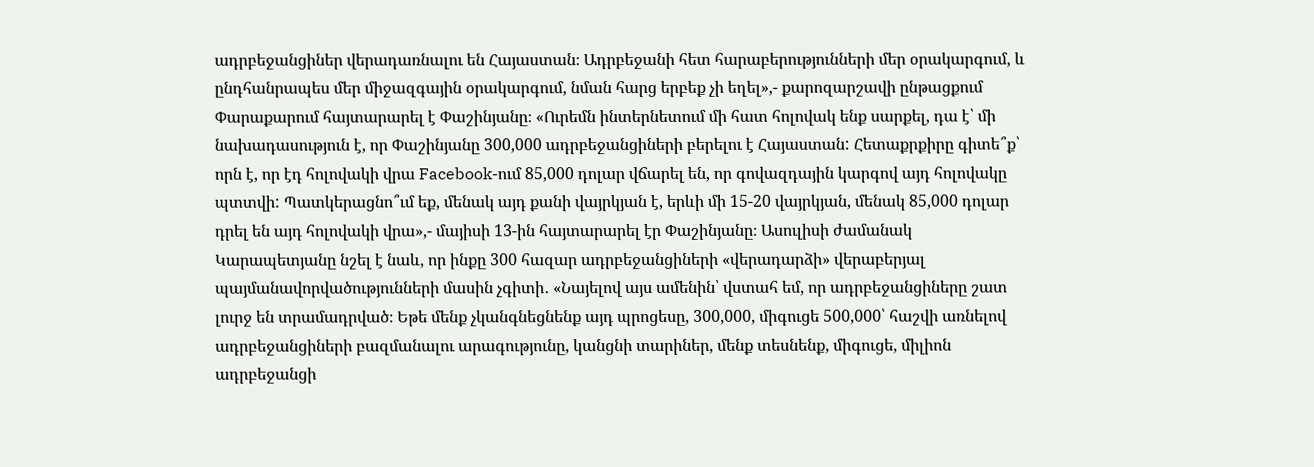ադրբեջանցիներ վերադառնալու են Հայաստան։ Ադրբեջանի հետ հարաբերությունների մեր օրակարգում, և ընդհանրապես մեր միջազգային օրակարգում, նման հարց երբեք չի եղել»,- քարոզարշավի ընթացքում Փարաքարում հայտարարել է Փաշինյանը։ «Ուրեմն ինտերնետում մի հատ հոլովակ ենք սարքել, դա է՝ մի նախադասություն է, որ Փաշինյանը 300,000 ադրբեջանցիների բերելու է Հայաստան: Հետաքրքիրը գիտե՞ք՝ որն է, որ էդ հոլովակի վրա Facebook-ում 85,000 դոլար վճարել են, որ գովազդային կարգով այդ հոլովակը պտտվի: Պատկերացնո՞ւմ եք, մենակ այդ քանի վայրկյան է, երևի մի 15-20 վայրկյան, մենակ 85,000 դոլար դրել են այդ հոլովակի վրա»,- մայիսի 13-ին հայտարարել էր Փաշինյանը։ Ասուլիսի ժամանակ Կարապետյանը նշել է նաև, որ ինքը 300 հազար ադրբեջանցիների «վերադարձի» վերաբերյալ պայմանավորվածությունների մասին չգիտի․ «Նայելով այս ամենին՝ վստահ եմ, որ ադրբեջանցիները շատ լուրջ են տրամադրված։ Եթե մենք չկանգնեցնենք այդ պրոցեսը, 300,000, միգուցե 500,000՝ հաշվի առնելով ադրբեջանցիների բազմանալու արագությունը, կանցնի տարիներ, մենք տեսնենք, միգուցե, միլիոն ադրբեջանցի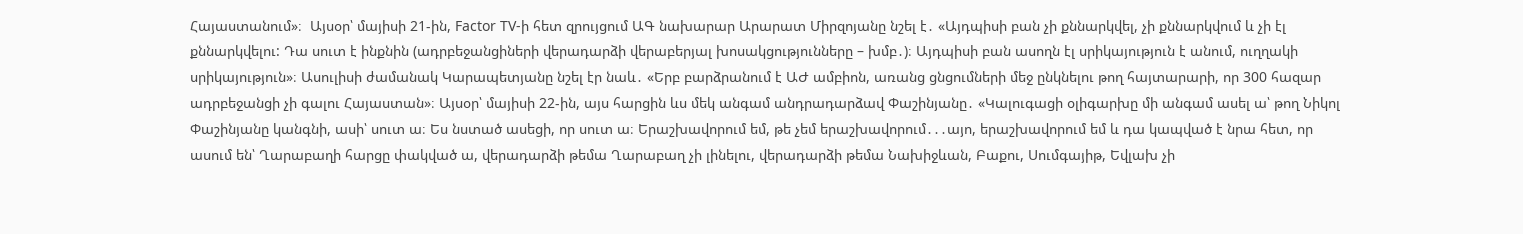Հայաստանում»։  Այսօր՝ մայիսի 21-ին, Factor TV-ի հետ զրույցում ԱԳ նախարար Արարատ Միրզոյանը նշել է․ «Այդպիսի բան չի քննարկվել, չի քննարկվում և չի էլ քննարկվելու: Դա սուտ է ինքնին (ադրբեջանցիների վերադարձի վերաբերյալ խոսակցությունները – խմբ․)։ Այդպիսի բան ասողն էլ սրիկայություն է անում, ուղղակի սրիկայություն»։ Ասուլիսի ժամանակ Կարապետյանը նշել էր նաև․ «Երբ բարձրանում է ԱԺ ամբիոն, առանց ցնցումների մեջ ընկնելու թող հայտարարի, որ 300 հազար ադրբեջանցի չի գալու Հայաստան»։ Այսօր՝ մայիսի 22-ին, այս հարցին ևս մեկ անգամ անդրադարձավ Փաշինյանը․ «Կալուգացի օլիգարխը մի անգամ ասել ա՝ թող Նիկոլ Փաշինյանը կանգնի, ասի՝ սուտ ա։ Ես նստած ասեցի, որ սուտ ա։ Երաշխավորում եմ, թե չեմ երաշխավորում․․․այո, երաշխավորում եմ և դա կապված է նրա հետ, որ ասում են՝ Ղարաբաղի հարցը փակված ա, վերադարձի թեմա Ղարաբաղ չի լինելու, վերադարձի թեմա Նախիջևան, Բաքու, Սումգայիթ, Եվլախ չի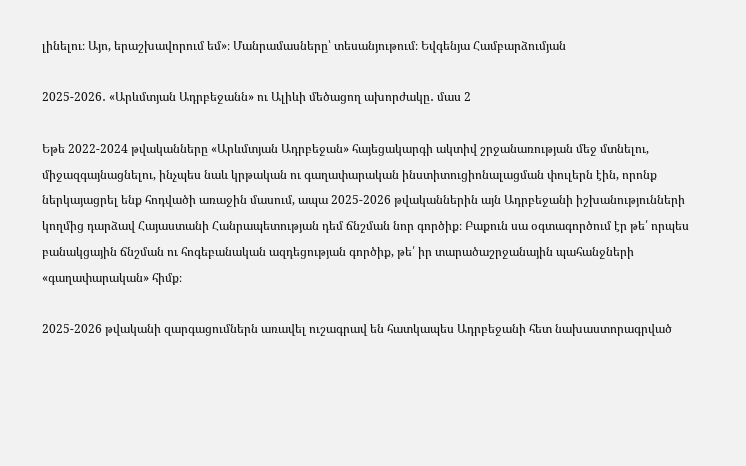լինելու։ Այո, երաշխավորում եմ»։ Մանրամասները՝ տեսանյութում։ Եվգենյա Համբարձումյան

2025-2026․ «Արևմտյան Ադրբեջանն» ու Ալիևի մեծացող ախորժակը․ մաս 2

Եթե 2022-2024 թվականները «Արևմտյան Ադրբեջան» հայեցակարգի ակտիվ շրջանառության մեջ մտնելու, միջազգայնացնելու, ինչպես նաև կրթական ու գաղափարական ինստիտուցիոնալացման փուլերն էին, որոնք ներկայացրել ենք հոդվածի առաջին մասում, ապա 2025-2026 թվականներին այն Ադրբեջանի իշխանությունների կողմից դարձավ Հայաստանի Հանրապետության դեմ ճնշման նոր գործիք։ Բաքուն սա օգտագործում էր թե՛ որպես բանակցային ճնշման ու հոգեբանական ազդեցության գործիք, թե՛ իր տարածաշրջանային պահանջների «գաղափարական» հիմք։

2025-2026 թվականի զարգացումներն առավել ուշագրավ են հատկապես Ադրբեջանի հետ նախաստորագրված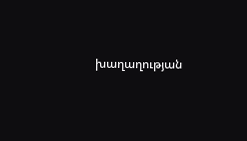խաղաղության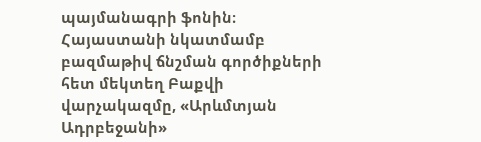պայմանագրի ֆոնին։ Հայաստանի նկատմամբ բազմաթիվ ճնշման գործիքների հետ մեկտեղ Բաքվի վարչակազմը, «Արևմտյան Ադրբեջանի»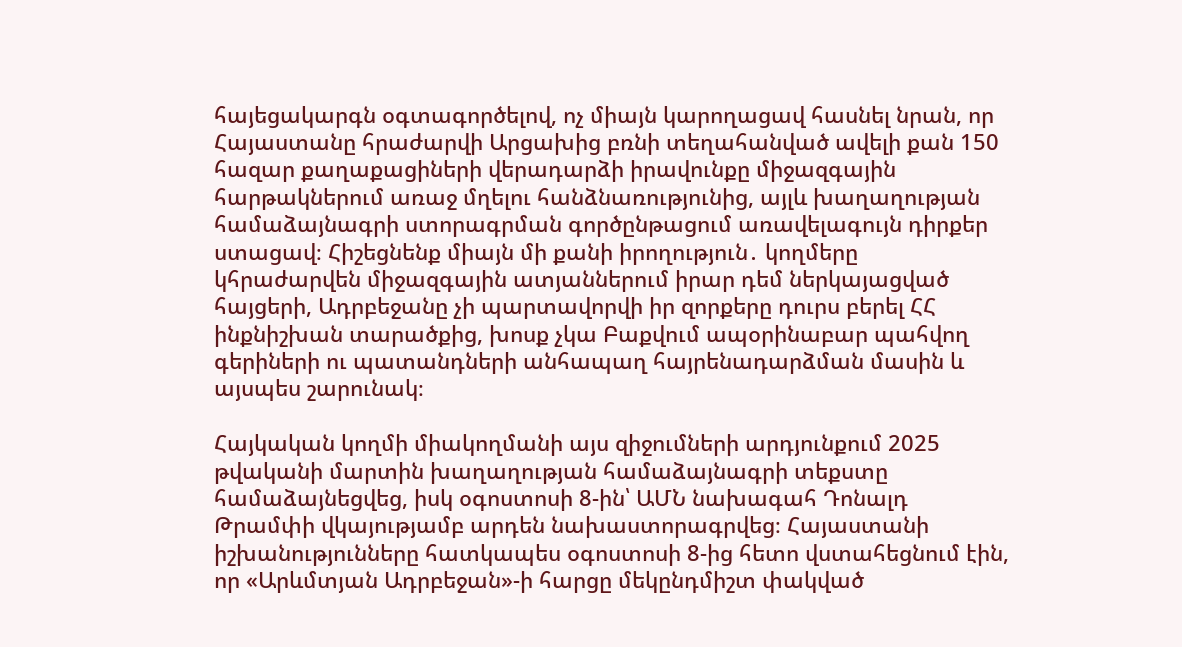հայեցակարգն օգտագործելով, ոչ միայն կարողացավ հասնել նրան, որ Հայաստանը հրաժարվի Արցախից բռնի տեղահանված ավելի քան 150 հազար քաղաքացիների վերադարձի իրավունքը միջազգային հարթակներում առաջ մղելու հանձնառությունից, այլև խաղաղության համաձայնագրի ստորագրման գործընթացում առավելագույն դիրքեր ստացավ։ Հիշեցնենք միայն մի քանի իրողություն․ կողմերը կհրաժարվեն միջազգային ատյաններում իրար դեմ ներկայացված հայցերի, Ադրբեջանը չի պարտավորվի իր զորքերը դուրս բերել ՀՀ ինքնիշխան տարածքից, խոսք չկա Բաքվում ապօրինաբար պահվող գերիների ու պատանդների անհապաղ հայրենադարձման մասին և այսպես շարունակ։

Հայկական կողմի միակողմանի այս զիջումների արդյունքում 2025 թվականի մարտին խաղաղության համաձայնագրի տեքստը համաձայնեցվեց, իսկ օգոստոսի 8-ին՝ ԱՄՆ նախագահ Դոնալդ Թրամփի վկայությամբ արդեն նախաստորագրվեց։ Հայաստանի իշխանությունները հատկապես օգոստոսի 8-ից հետո վստահեցնում էին, որ «Արևմտյան Ադրբեջան»-ի հարցը մեկընդմիշտ փակված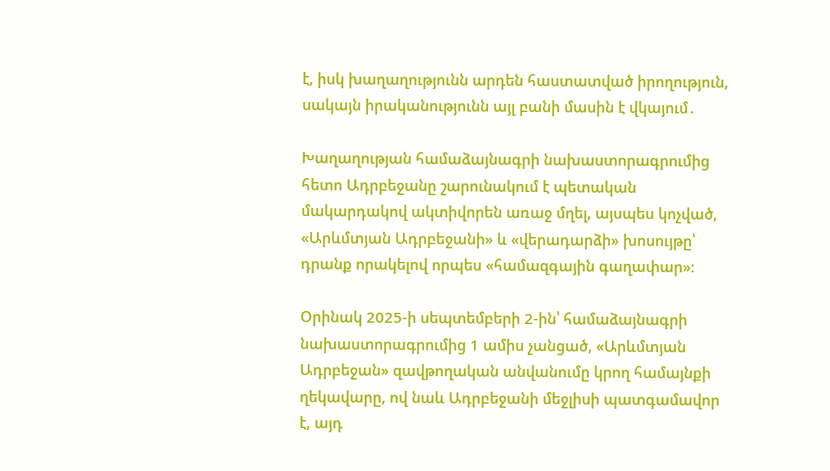է, իսկ խաղաղությունն արդեն հաստատված իրողություն, սակայն իրականությունն այլ բանի մասին է վկայում․

Խաղաղության համաձայնագրի նախաստորագրումից հետո Ադրբեջանը շարունակում է պետական մակարդակով ակտիվորեն առաջ մղել, այսպես կոչված, «Արևմտյան Ադրբեջանի» և «վերադարձի» խոսույթը՝ դրանք որակելով որպես «համազգային գաղափար»։

Օրինակ 2025-ի սեպտեմբերի 2-ին՝ համաձայնագրի նախաստորագրումից 1 ամիս չանցած, «Արևմտյան Ադրբեջան» զավթողական անվանումը կրող համայնքի ղեկավարը, ով նաև Ադրբեջանի մեջլիսի պատգամավոր է, այդ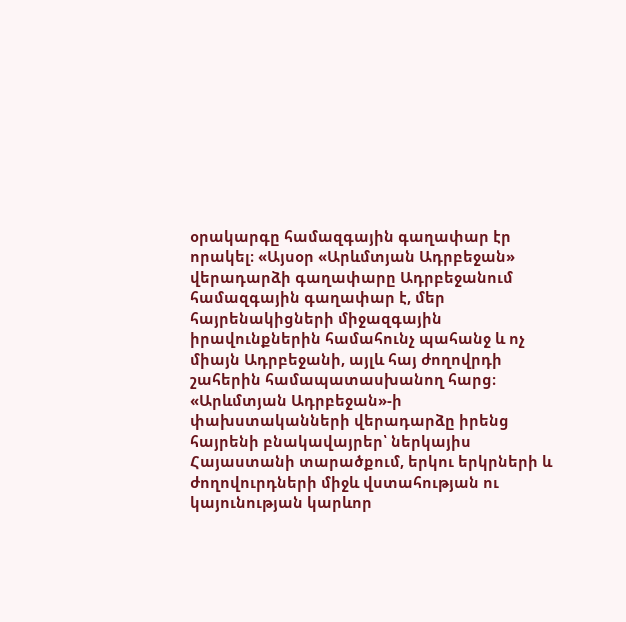օրակարգը համազգային գաղափար էր որակել։ «Այսօր «Արևմտյան Ադրբեջան» վերադարձի գաղափարը Ադրբեջանում համազգային գաղափար է, մեր հայրենակիցների միջազգային իրավունքներին համահունչ պահանջ և ոչ միայն Ադրբեջանի, այլև հայ ժողովրդի շահերին համապատասխանող հարց։ «Արևմտյան Ադրբեջան»-ի փախստականների վերադարձը իրենց հայրենի բնակավայրեր՝ ներկայիս Հայաստանի տարածքում, երկու երկրների և ժողովուրդների միջև վստահության ու կայունության կարևոր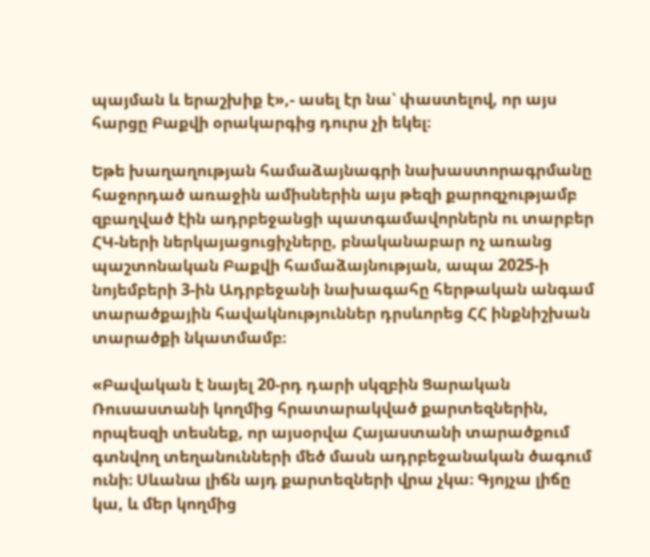պայման և երաշխիք է»,- ասել էր նա՝ փաստելով, որ այս հարցը Բաքվի օրակարգից դուրս չի եկել։

Եթե խաղաղության համաձայնագրի նախաստորագրմանը հաջորդած առաջին ամիսներին այս թեզի քարոզչությամբ զբաղված էին ադրբեջանցի պատգամավորներն ու տարբեր ՀԿ-ների ներկայացուցիչները, բնականաբար ոչ առանց պաշտոնական Բաքվի համաձայնության, ապա 2025-ի նոյեմբերի 3-ին Ադրբեջանի նախագահը հերթական անգամ տարածքային հավակնություններ դրսևորեց ՀՀ ինքնիշխան տարածքի նկատմամբ։

«Բավական է նայել 20-րդ դարի սկզբին Ցարական Ռուսաստանի կողմից հրատարակված քարտեզներին, որպեսզի տեսնեք, որ այսօրվա Հայաստանի տարածքում գտնվող տեղանունների մեծ մասն ադրբեջանական ծագում ունի։ Սևանա լիճն այդ քարտեզների վրա չկա։ Գյոյչա լիճը կա, և մեր կողմից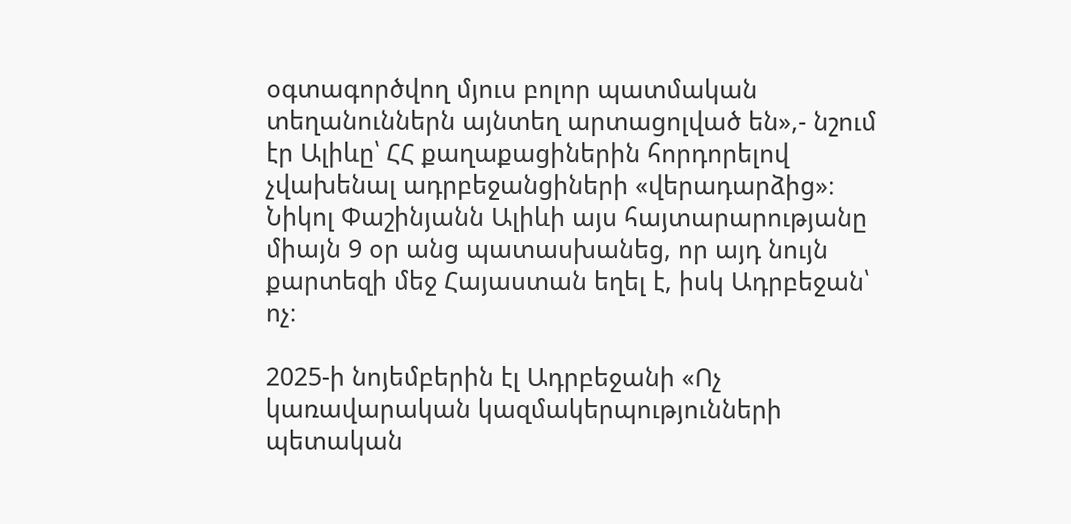օգտագործվող մյուս բոլոր պատմական տեղանուններն այնտեղ արտացոլված են»,- նշում էր Ալիևը՝ ՀՀ քաղաքացիներին հորդորելով չվախենալ ադրբեջանցիների «վերադարձից»։ Նիկոլ Փաշինյանն Ալիևի այս հայտարարությանը միայն 9 օր անց պատասխանեց, որ այդ նույն քարտեզի մեջ Հայաստան եղել է, իսկ Ադրբեջան՝ ոչ։

2025-ի նոյեմբերին էլ Ադրբեջանի «Ոչ կառավարական կազմակերպությունների պետական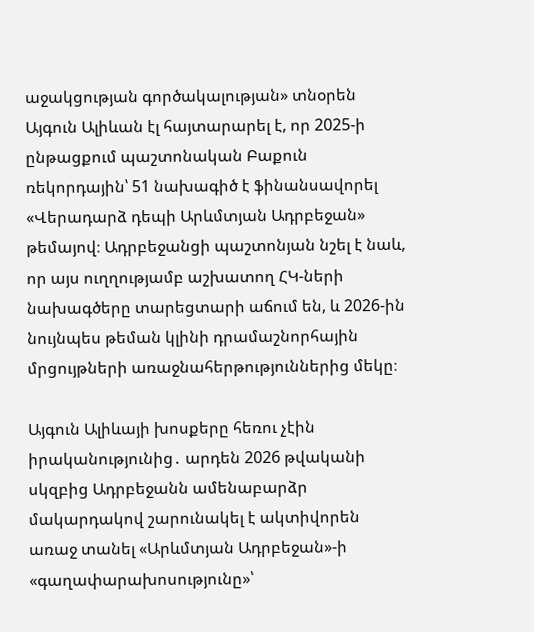աջակցության գործակալության» տնօրեն Այգուն Ալիևան էլ հայտարարել է, որ 2025-ի ընթացքում պաշտոնական Բաքուն ռեկորդային՝ 51 նախագիծ է ֆինանսավորել «Վերադարձ դեպի Արևմտյան Ադրբեջան» թեմայով։ Ադրբեջանցի պաշտոնյան նշել է նաև, որ այս ուղղությամբ աշխատող ՀԿ-ների նախագծերը տարեցտարի աճում են, և 2026-ին նույնպես թեման կլինի դրամաշնորհային մրցույթների առաջնահերթություններից մեկը։

Այգուն Ալիևայի խոսքերը հեռու չէին իրականությունից․ արդեն 2026 թվականի սկզբից Ադրբեջանն ամենաբարձր մակարդակով շարունակել է ակտիվորեն առաջ տանել «Արևմտյան Ադրբեջան»-ի «գաղափարախոսությունը»՝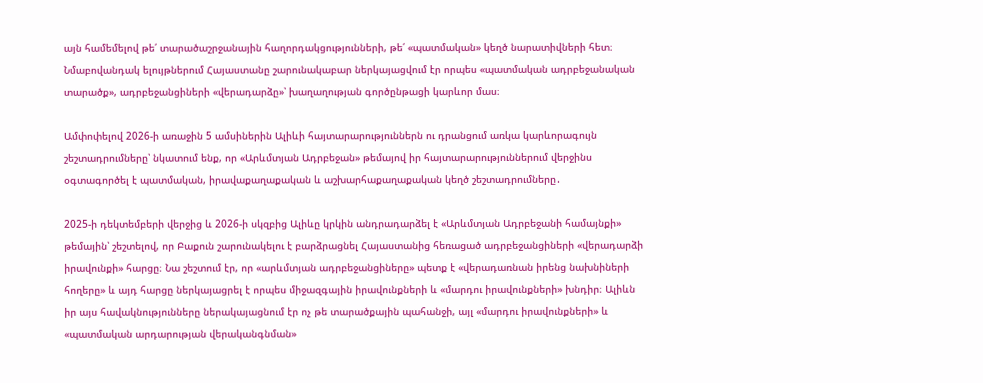այն համեմելով թե՛ տարածաշրջանային հաղորդակցությունների, թե՛ «պատմական» կեղծ նարատիվների հետ։ Նմաբովանդակ ելույթներում Հայաստանը շարունակաբար ներկայացվում էր որպես «պատմական ադրբեջանական տարածք», ադրբեջանցիների «վերադարձը»՝ խաղաղության գործընթացի կարևոր մաս։

Ամփոփելով 2026-ի առաջին 5 ամսիներին Ալիևի հայտարարություններն ու դրանցում առկա կարևորագույն շեշտադրումները՝ նկատում ենք, որ «Արևմտյան Ադրբեջան» թեմայով իր հայտարարություններում վերջինս օգտագործել է պատմական, իրավաքաղաքական և աշխարհաքաղաքական կեղծ շեշտադրումները․

2025-ի դեկտեմբերի վերջից և 2026-ի սկզբից Ալիևը կրկին անդրադարձել է «Արևմտյան Ադրբեջանի համայնքի» թեմային՝ շեշտելով, որ Բաքուն շարունակելու է բարձրացնել Հայաստանից հեռացած ադրբեջանցիների «վերադարձի իրավունքի» հարցը։ Նա շեշտում էր, որ «արևմտյան ադրբեջանցիները» պետք է «վերադառնան իրենց նախնիների հողերը» և այդ հարցը ներկայացրել է որպես միջազգային իրավունքների և «մարդու իրավունքների» խնդիր։ Ալիևն իր այս հավակնությունները ներակայացնում էր ոչ թե տարածքային պահանջի, այլ «մարդու իրավունքների» և «պատմական արդարության վերականգնման»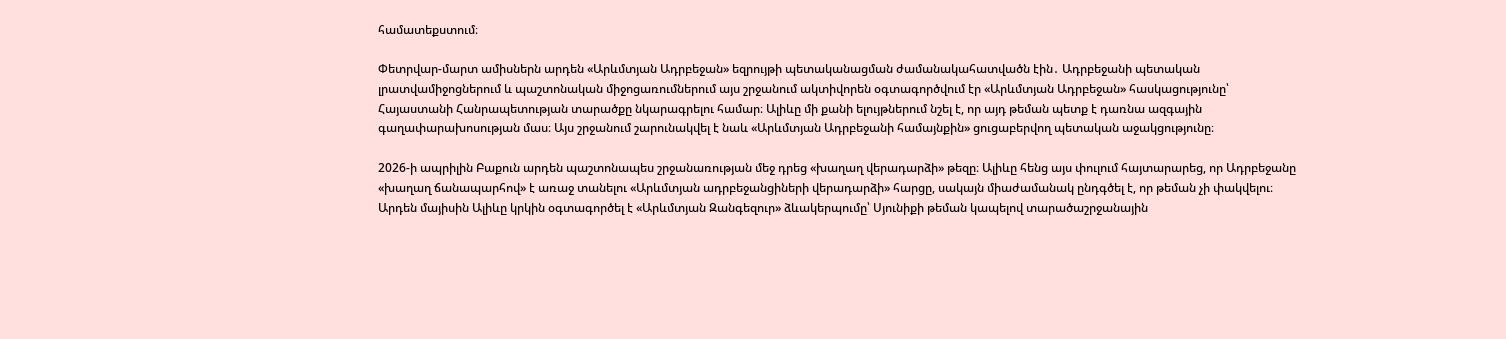համատեքստում։

Փետրվար-մարտ ամիսներն արդեն «Արևմտյան Ադրբեջան» եզրույթի պետականացման ժամանակահատվածն էին․ Ադրբեջանի պետական լրատվամիջոցներում և պաշտոնական միջոցառումներում այս շրջանում ակտիվորեն օգտագործվում էր «Արևմտյան Ադրբեջան» հասկացությունը՝ Հայաստանի Հանրապետության տարածքը նկարագրելու համար։ Ալիևը մի քանի ելույթներում նշել է, որ այդ թեման պետք է դառնա ազգային գաղափարախոսության մաս։ Այս շրջանում շարունակվել է նաև «Արևմտյան Ադրբեջանի համայնքին» ցուցաբերվող պետական աջակցությունը։

2026-ի ապրիլին Բաքուն արդեն պաշտոնապես շրջանառության մեջ դրեց «խաղաղ վերադարձի» թեզը։ Ալիևը հենց այս փուլում հայտարարեց, որ Ադրբեջանը «խաղաղ ճանապարհով» է առաջ տանելու «Արևմտյան ադրբեջանցիների վերադարձի» հարցը, սակայն միաժամանակ ընդգծել է, որ թեման չի փակվելու։ Արդեն մայիսին Ալիևը կրկին օգտագործել է «Արևմտյան Զանգեզուր» ձևակերպումը՝ Սյունիքի թեման կապելով տարածաշրջանային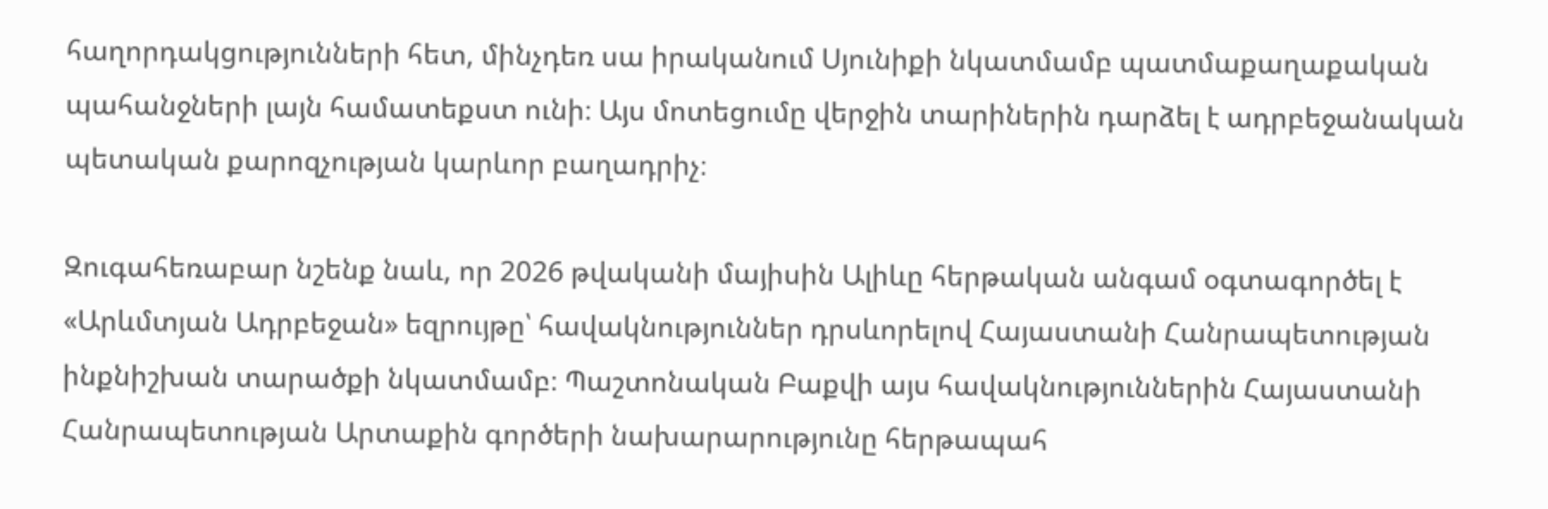հաղորդակցությունների հետ, մինչդեռ սա իրականում Սյունիքի նկատմամբ պատմաքաղաքական պահանջների լայն համատեքստ ունի։ Այս մոտեցումը վերջին տարիներին դարձել է ադրբեջանական պետական քարոզչության կարևոր բաղադրիչ։

Զուգահեռաբար նշենք նաև, որ 2026 թվականի մայիսին Ալիևը հերթական անգամ օգտագործել է «Արևմտյան Ադրբեջան» եզրույթը՝ հավակնություններ դրսևորելով Հայաստանի Հանրապետության ինքնիշխան տարածքի նկատմամբ։ Պաշտոնական Բաքվի այս հավակնություններին Հայաստանի Հանրապետության Արտաքին գործերի նախարարությունը հերթապահ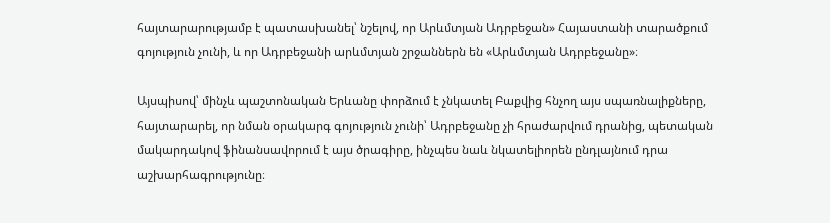հայտարարությամբ է պատասխանել՝ նշելով, որ Արևմտյան Ադրբեջան» Հայաստանի տարածքում գոյություն չունի, և որ Ադրբեջանի արևմտյան շրջաններն են «Արևմտյան Ադրբեջանը»։

Այսպիսով՝ մինչև պաշտոնական Երևանը փորձում է չնկատել Բաքվից հնչող այս սպառնալիքները, հայտարարել, որ նման օրակարգ գոյություն չունի՝ Ադրբեջանը չի հրաժարվում դրանից, պետական մակարդակով ֆինանսավորում է այս ծրագիրը, ինչպես նաև նկատելիորեն ընդլայնում դրա աշխարհագրությունը։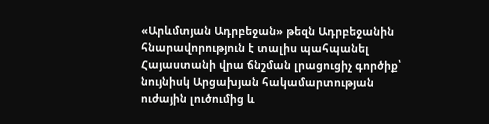«Արևմտյան Ադրբեջան» թեզն Ադրբեջանին հնարավորություն է տալիս պահպանել Հայաստանի վրա ճնշման լրացուցիչ գործիք՝ նույնիսկ Արցախյան հակամարտության ուժային լուծումից և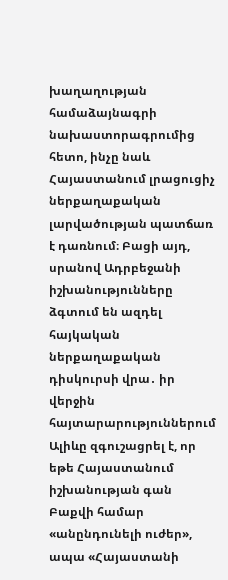խաղաղության համաձայնագրի նախաստորագրումից հետո, ինչը նաև Հայաստանում լրացուցիչ ներքաղաքական լարվածության պատճառ է դառնում։ Բացի այդ, սրանով Ադրբեջանի իշխանությունները ձգտում են ազդել հայկական ներքաղաքական դիսկուրսի վրա․ իր վերջին հայտարարություններում Ալիևը զգուշացրել է, որ եթե Հայաստանում իշխանության գան Բաքվի համար «անընդունելի ուժեր», ապա «Հայաստանի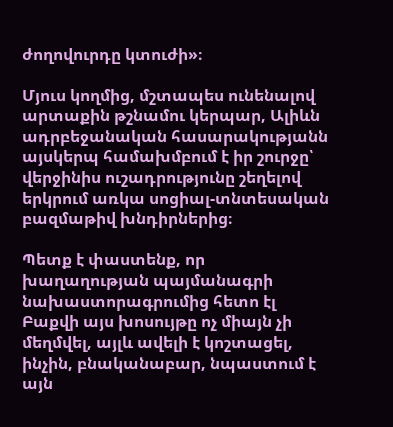ժողովուրդը կտուժի»։

Մյուս կողմից, մշտապես ունենալով արտաքին թշնամու կերպար, Ալիևն ադրբեջանական հասարակությանն այսկերպ համախմբում է իր շուրջը՝ վերջինիս ուշադրությունը շեղելով երկրում առկա սոցիալ-տնտեսական բազմաթիվ խնդիրներից։

Պետք է փաստենք, որ խաղաղության պայմանագրի նախաստորագրումից հետո էլ Բաքվի այս խոսույթը ոչ միայն չի մեղմվել, այլև ավելի է կոշտացել, ինչին, բնականաբար, նպաստում է այն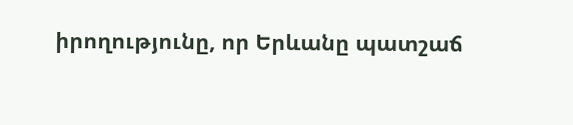իրողությունը, որ Երևանը պատշաճ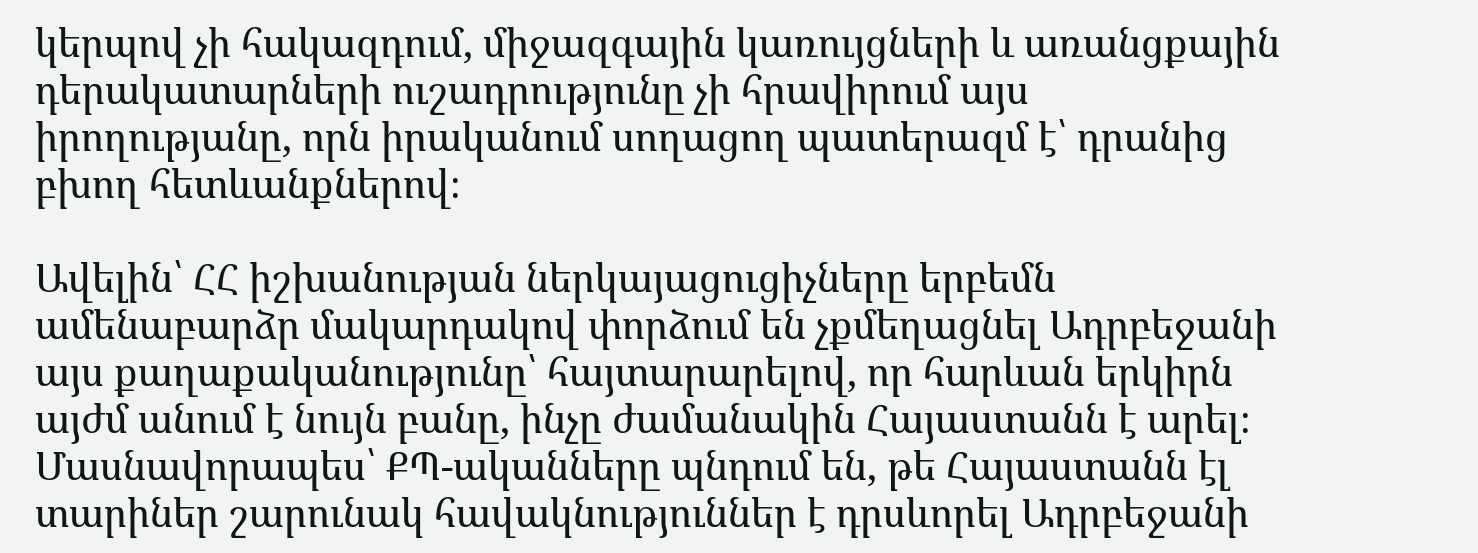կերպով չի հակազդում, միջազգային կառույցների և առանցքային դերակատարների ուշադրությունը չի հրավիրում այս իրողությանը, որն իրականում սողացող պատերազմ է՝ դրանից բխող հետևանքներով։

Ավելին՝ ՀՀ իշխանության ներկայացուցիչները երբեմն ամենաբարձր մակարդակով փորձում են չքմեղացնել Ադրբեջանի այս քաղաքականությունը՝ հայտարարելով, որ հարևան երկիրն այժմ անում է նույն բանը, ինչը ժամանակին Հայաստանն է արել։ Մասնավորապես՝ ՔՊ-ականները պնդում են, թե Հայաստանն էլ տարիներ շարունակ հավակնություններ է դրսևորել Ադրբեջանի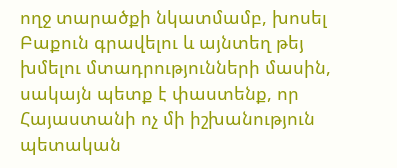ողջ տարածքի նկատմամբ, խոսել Բաքուն գրավելու և այնտեղ թեյ խմելու մտադրությունների մասին, սակայն պետք է փաստենք, որ Հայաստանի ոչ մի իշխանություն պետական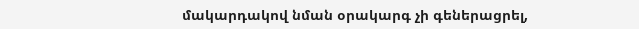մակարդակով նման օրակարգ չի գեներացրել,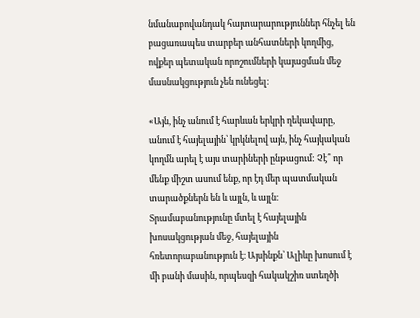նմանաբովանդակ հայտարարություններ հնչել են բացառապես տարբեր անհատների կողմից, ովքեր պետական որոշումների կայացման մեջ մասնակցություն չեն ունեցել։

«Այն, ինչ անում է հարևան երկրի ղեկավարը, անում է հայելային՝ կրկնելով այն, ինչ հայկական կողմն արել է այս տարիների ընթացում: Չէ՞ որ մենք միշտ ասում ենք, որ էդ մեր պատմական տարածքներն են և այլն, և այլն։ Տրամաբանությունը մտել է հայելային խոսակցության մեջ, հայելային հռետորաբանություն է։ Այսինքն՝ Ալիևը խոսում է մի բանի մասին, որպեսզի հակակշիռ ստեղծի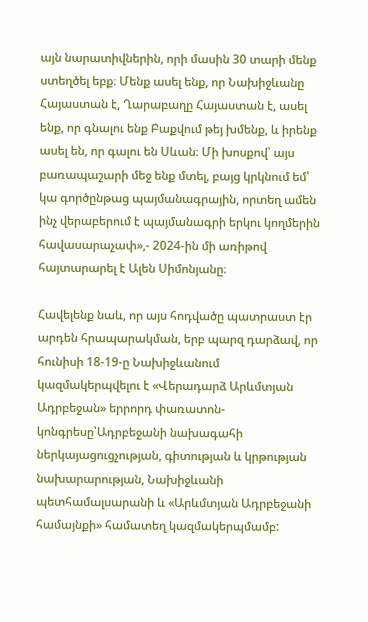այն նարատիվներին, որի մասին 30 տարի մենք ստեղծել եբք։ Մենք ասել ենք, որ Նախիջևանը Հայաստան է, Ղարաբաղը Հայաստան է, ասել ենք, որ գնալու ենք Բաքվում թեյ խմենք, և իրենք ասել են, որ գալու են Սևան։ Մի խոսքով՝ այս բառապաշարի մեջ ենք մտել, բայց կրկնում եմ՝ կա գործընթաց պայմանագրային, որտեղ ամեն ինչ վերաբերում է պայմանագրի երկու կողմերին հավասարաչափ»,- 2024-ին մի առիթով հայտարարել է Ալեն Սիմոնյանը։

Հավելենք նաև, որ այս հոդվածը պատրաստ էր արդեն հրապարակման, երբ պարզ դարձավ, որ հունիսի 18-19-ը Նախիջևանում կազմակերպվելու է «Վերադարձ Արևմտյան Ադրբեջան» երրորդ փառատոն-կոնգրեսը՝Ադրբեջանի նախագահի ներկայացուցչության, գիտության և կրթության նախարարության, Նախիջևանի պետհամալսարանի և «Արևմտյան Ադրբեջանի համայնքի» համատեղ կազմակերպմամբ: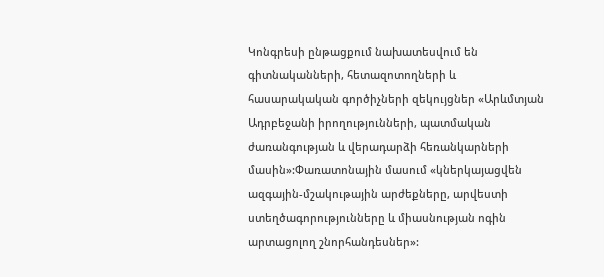Կոնգրեսի ընթացքում նախատեսվում են գիտնականների, հետազոտողների և հասարակական գործիչների զեկույցներ «Արևմտյան Ադրբեջանի իրողությունների, պատմական ժառանգության և վերադարձի հեռանկարների մասին»:Փառատոնային մասում «կներկայացվեն ազգային-մշակութային արժեքները, արվեստի ստեղծագորությունները և միասնության ոգին արտացոլող շնորհանդեսներ»: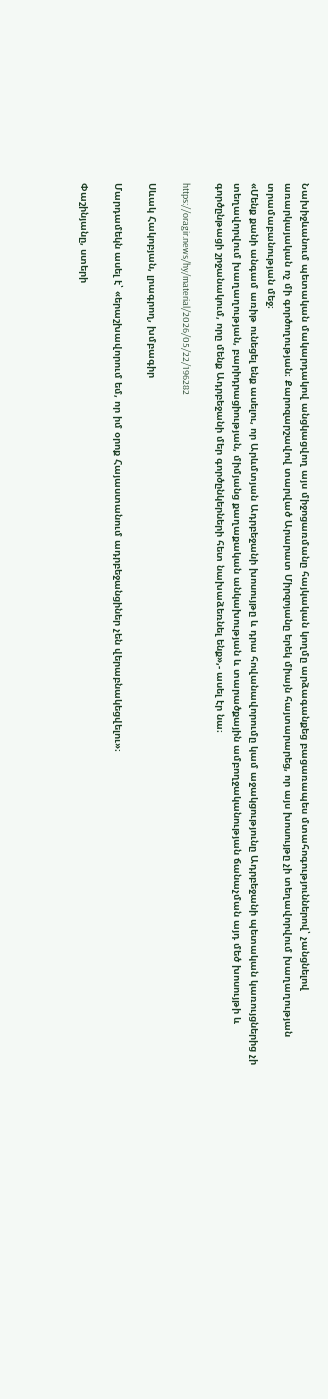Նախիջևանում պետական մակարդակով անցկացվող այս միջոցառմանը հայկական կողմը արձագանքեց բացառապես մտահոգություններով՝ չանցնելով առարկայական ոչ մի գործողության։ Քարոզարշավով տարված Արարատ Միրզոյանը երեկ միայն հայտարարեց, որ այս խոսույթը չի տեղավորվում խաղաղության տրամաբանության մեջ։
«Մենք քանի անգամ առիթ ունեցել ենք ասելու, որ Արևմտյան Ադրբեջանի խոսույթը և դրա հովանավորումը կամ աջակցությունը Ադրբեջանի պետական կառույցներից չի տեղավորվում խաղաղության, բարիդրացիության, միմյանց քաղաքական անկախության և տարածքային ամբողջականության ճանաչման այդ մեծ խոսույթի և գործընթացի շրջանակում, որը մենք Ադրբեջանի մեր գործընկերների հետ նախաձեռնել ենք»,- ասել էր նա։

https://oragir.news/hy/material/2026/05/22/196282

Սևակ Հակոբյան, լրագրող, խմբագիր

Մարդամեկն ասել է՝ «երաշխավորում եմ, որ իմ օրոք Հայաստանում ադրբեջանցիներ չեն վերաբնակեցվելու»։

Փաշինյանը, ստերի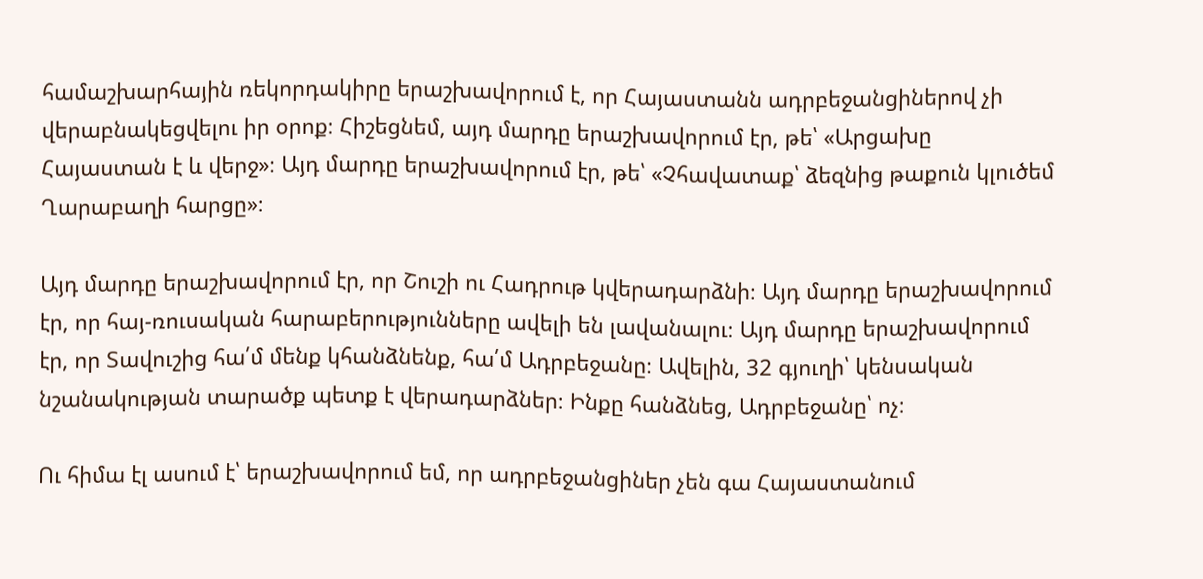համաշխարհային ռեկորդակիրը երաշխավորում է, որ Հայաստանն ադրբեջանցիներով չի վերաբնակեցվելու իր օրոք։ Հիշեցնեմ, այդ մարդը երաշխավորում էր, թե՝ «Արցախը Հայաստան է և վերջ»։ Այդ մարդը երաշխավորում էր, թե՝ «Չհավատաք՝ ձեզնից թաքուն կլուծեմ Ղարաբաղի հարցը»։

Այդ մարդը երաշխավորում էր, որ Շուշի ու Հադրութ կվերադարձնի։ Այդ մարդը երաշխավորում էր, որ հայ-ռուսական հարաբերությունները ավելի են լավանալու։ Այդ մարդը երաշխավորում էր, որ Տավուշից հա՛մ մենք կհանձնենք, հա՛մ Ադրբեջանը։ Ավելին, 32 գյուղի՝ կենսական նշանակության տարածք պետք է վերադարձներ։ Ինքը հանձնեց, Ադրբեջանը՝ ոչ։

Ու հիմա էլ ասում է՝ երաշխավորում եմ, որ ադրբեջանցիներ չեն գա Հայաստանում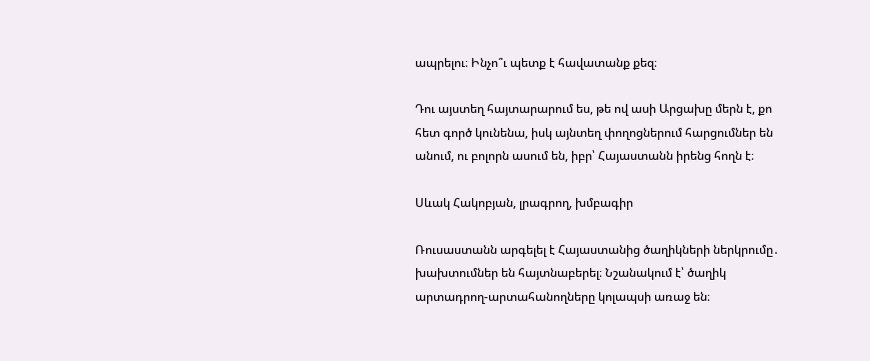ապրելու։ Ինչո՞ւ պետք է հավատանք քեզ։

Դու այստեղ հայտարարում ես, թե ով ասի Արցախը մերն է, քո հետ գործ կունենա, իսկ այնտեղ փողոցներում հարցումներ են անում, ու բոլորն ասում են, իբր՝ Հայաստանն իրենց հողն է։

Սևակ Հակոբյան, լրագրող, խմբագիր

Ռուսաստանն արգելել է Հայաստանից ծաղիկների ներկրումը․ խախտումներ են հայտնաբերել։ Նշանակում է՝ ծաղիկ արտադրող-արտահանողները կոլապսի առաջ են։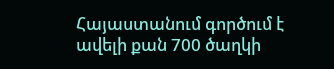Հայաստանում գործում է ավելի քան 700 ծաղկի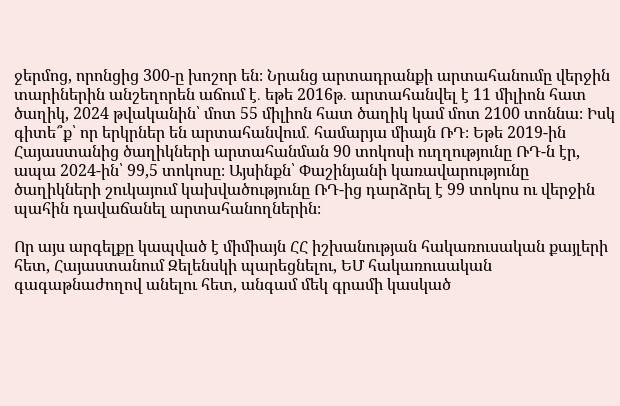ջերմոց, որոնցից 300-ը խոշոր են։ Նրանց արտադրանքի արտահանումը վերջին տարիներին անշեղորեն աճում է․ եթե 2016թ․ արտահանվել է 11 միլիոն հատ ծաղիկ, 2024 թվականին՝ մոտ 55 միլիոն հատ ծաղիկ կամ մոտ 2100 տոննա։ Իսկ գիտե՞ք՝ որ երկրներ են արտահանվում․ համարյա միայն ՌԴ։ Եթե 2019-ին Հայաստանից ծաղիկների արտահանման 90 տոկոսի ուղղությունը ՌԴ-ն էր, ապա 2024-ին՝ 99,5 տոկոսը։ Այսինքն՝ Փաշինյանի կառավարությունը ծաղիկների շուկայում կախվածությունը ՌԴ-ից դարձրել է 99 տոկոս ու վերջին պահին դավաճանել արտահանողներին։

Որ այս արգելքը կապված է միմիայն ՀՀ իշխանության հակառուսական քայլերի հետ, Հայաստանում Զելենսկի պարեցնելու, ԵՄ հակառուսական գագաթնաժողով անելու հետ, անգամ մեկ գրամի կասկած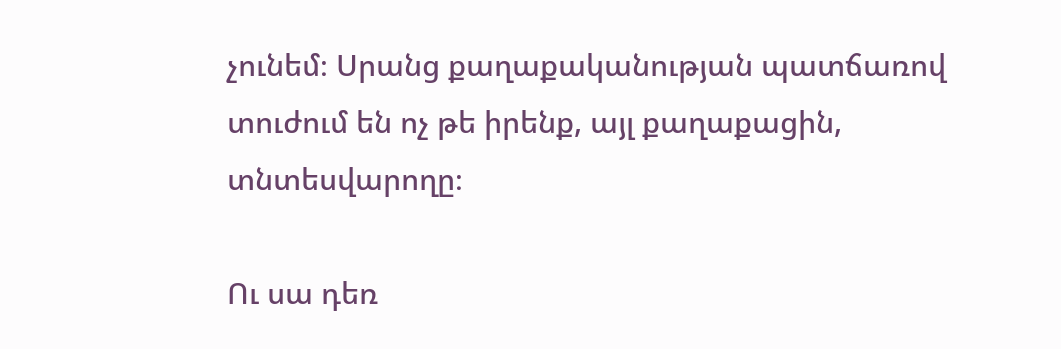չունեմ։ Սրանց քաղաքականության պատճառով տուժում են ոչ թե իրենք, այլ քաղաքացին, տնտեսվարողը։

Ու սա դեռ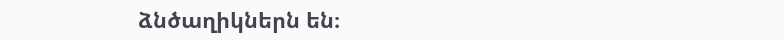ձնծաղիկներն են։